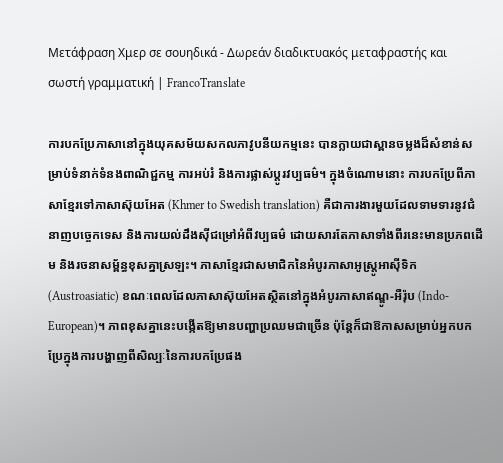Μετάφραση Χμερ σε σουηδικά - Δωρεάν διαδικτυακός μεταφραστής και σωστή γραμματική | FrancoTranslate

ការបកប្រែភាសានៅក្នុងយុគសម័យសកលភាវូបនីយកម្មនេះ បានក្លាយជាស្ពានចម្លងដ៏សំខាន់សម្រាប់ទំនាក់ទំនងពាណិជ្ជកម្ម ការអប់រំ និងការផ្លាស់ប្តូរវប្បធម៌។ ក្នុងចំណោមនោះ ការបកប្រែពីភាសាខ្មែរទៅភាសាស៊ុយអែត (Khmer to Swedish translation) គឺជាការងារមួយដែលទាមទារនូវជំនាញបច្ចេកទេស និងការយល់ដឹងស៊ីជម្រៅអំពីវប្បធម៌ ដោយសារតែភាសាទាំងពីរនេះមានប្រភពដើម និងរចនាសម្ព័ន្ធខុសគ្នាស្រឡះ។ ភាសាខ្មែរជាសមាជិកនៃអំបូរភាសាអូស្ត្រូអាស៊ីទិក (Austroasiatic) ខណៈពេលដែលភាសាស៊ុយអែតស្ថិតនៅក្នុងអំបូរភាសាឥណ្ឌូ-អឺរ៉ុប (Indo-European)។ ភាពខុសគ្នានេះបង្កើតឱ្យមានបញ្ហាប្រឈមជាច្រើន ប៉ុន្តែក៏ជាឱកាសសម្រាប់អ្នកបកប្រែក្នុងការបង្ហាញពីសិល្បៈនៃការបកប្រែផង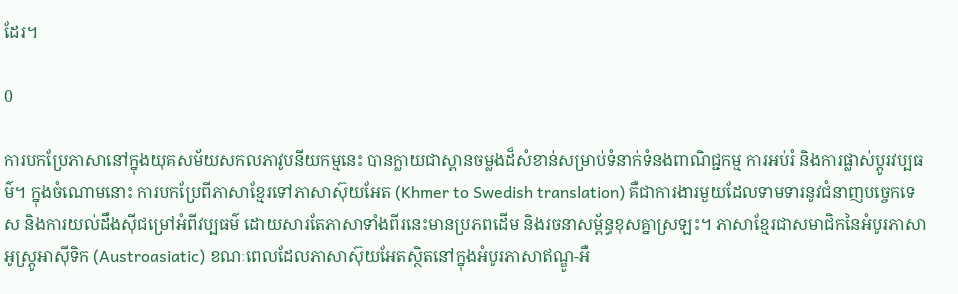ដែរ។

0

ការបកប្រែភាសានៅក្នុងយុគសម័យសកលភាវូបនីយកម្មនេះ បានក្លាយជាស្ពានចម្លងដ៏សំខាន់សម្រាប់ទំនាក់ទំនងពាណិជ្ជកម្ម ការអប់រំ និងការផ្លាស់ប្តូរវប្បធម៌។ ក្នុងចំណោមនោះ ការបកប្រែពីភាសាខ្មែរទៅភាសាស៊ុយអែត (Khmer to Swedish translation) គឺជាការងារមួយដែលទាមទារនូវជំនាញបច្ចេកទេស និងការយល់ដឹងស៊ីជម្រៅអំពីវប្បធម៌ ដោយសារតែភាសាទាំងពីរនេះមានប្រភពដើម និងរចនាសម្ព័ន្ធខុសគ្នាស្រឡះ។ ភាសាខ្មែរជាសមាជិកនៃអំបូរភាសាអូស្ត្រូអាស៊ីទិក (Austroasiatic) ខណៈពេលដែលភាសាស៊ុយអែតស្ថិតនៅក្នុងអំបូរភាសាឥណ្ឌូ-អឺ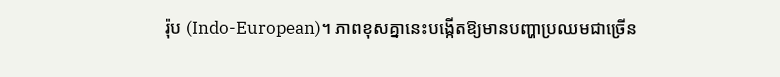រ៉ុប (Indo-European)។ ភាពខុសគ្នានេះបង្កើតឱ្យមានបញ្ហាប្រឈមជាច្រើន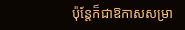ប៉ុន្តែក៏ជាឱកាសសម្រា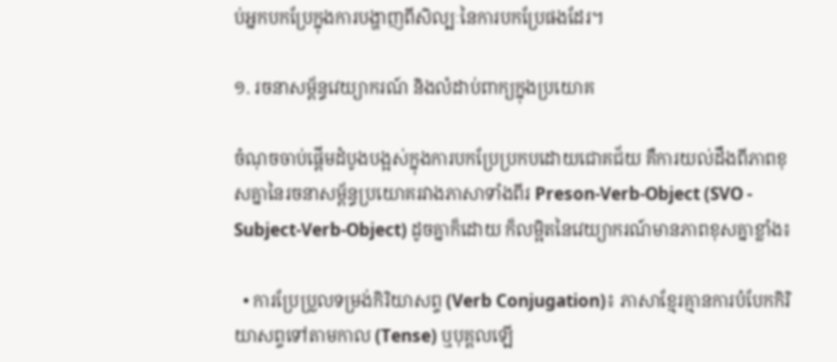ប់អ្នកបកប្រែក្នុងការបង្ហាញពីសិល្បៈនៃការបកប្រែផងដែរ។

១. រចនាសម្ព័ន្ធវេយ្យាករណ៍ និងលំដាប់ពាក្យក្នុងប្រយោគ

ចំណុចចាប់ផ្តើមដំបូងបង្អស់ក្នុងការបកប្រែប្រកបដោយជោគជ័យ គឺការយល់ដឹងពីភាពខុសគ្នានៃរចនាសម្ព័ន្ធប្រយោគរវាងភាសាទាំងពីរ Preson-Verb-Object (SVO - Subject-Verb-Object) ដូចគ្នាក៏ដោយ ក៏លម្អិតនៃវេយ្យាករណ៍មានភាពខុសគ្នាខ្លាំង៖

  • ការប្រែប្រួលទម្រង់កិរិយាសព្ទ (Verb Conjugation)៖ ភាសាខ្មែរគ្មានការបំបែកកិរិយាសព្ទទៅតាមកាល (Tense) ឬបុគ្គលឡើ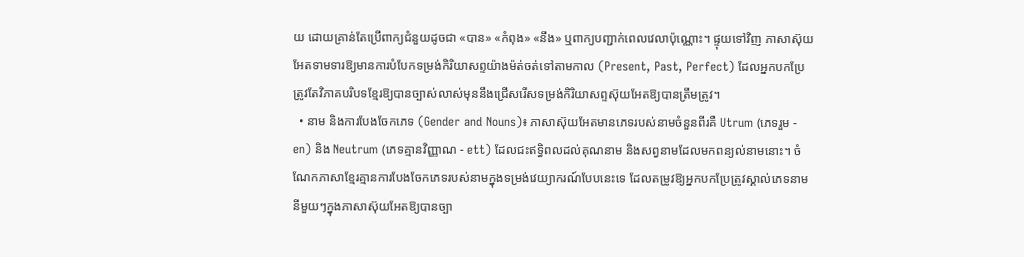យ ដោយគ្រាន់តែប្រើពាក្យជំនួយដូចជា «បាន» «កំពុង» «នឹង» ឬពាក្យបញ្ជាក់ពេលវេលាប៉ុណ្ណោះ។ ផ្ទុយទៅវិញ ភាសាស៊ុយអែតទាមទារឱ្យមានការបំបែកទម្រង់កិរិយាសព្ទយ៉ាងម៉ត់ចត់ទៅតាមកាល (Present, Past, Perfect) ដែលអ្នកបកប្រែត្រូវតែវិភាគបរិបទខ្មែរឱ្យបានច្បាស់លាស់មុននឹងជ្រើសរើសទម្រង់កិរិយាសព្ទស៊ុយអែតឱ្យបានត្រឹមត្រូវ។
  • នាម និងការបែងចែកភេទ (Gender and Nouns)៖ ភាសាស៊ុយអែតមានភេទរបស់នាមចំនួនពីរគឺ Utrum (ភេទរួម - en) និង Neutrum (ភេទគ្មានវិញ្ញាណ - ett) ដែលជះឥទ្ធិពលដល់គុណនាម និងសព្វនាមដែលមកពន្យល់នាមនោះ។ ចំណែកភាសាខ្មែរគ្មានការបែងចែកភេទរបស់នាមក្នុងទម្រង់វេយ្យាករណ៍បែបនេះទេ ដែលតម្រូវឱ្យអ្នកបកប្រែត្រូវស្គាល់ភេទនាមនីមួយៗក្នុងភាសាស៊ុយអែតឱ្យបានច្បា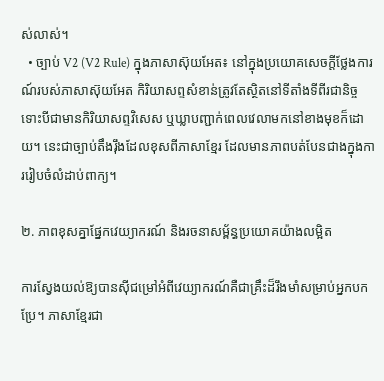ស់លាស់។
  • ច្បាប់ V2 (V2 Rule) ក្នុងភាសាស៊ុយអែត៖ នៅក្នុងប្រយោគសេចក្តីថ្លែងការណ៍របស់ភាសាស៊ុយអែត កិរិយាសព្ទសំខាន់ត្រូវតែស្ថិតនៅទីតាំងទីពីរជានិច្ច ទោះបីជាមានកិរិយាសព្ទវិសេស ឬឃ្លាបញ្ជាក់ពេលវេលាមកនៅខាងមុខក៏ដោយ។ នេះជាច្បាប់តឹងរ៉ឹងដែលខុសពីភាសាខ្មែរ ដែលមានភាពបត់បែនជាងក្នុងការរៀបចំលំដាប់ពាក្យ។

២. ភាពខុសគ្នាផ្នែកវេយ្យាករណ៍ និងរចនាសម្ព័ន្ធប្រយោគយ៉ាងលម្អិត

ការស្វែងយល់ឱ្យបានស៊ីជម្រៅអំពីវេយ្យាករណ៍គឺជាគ្រឹះដ៏រឹងមាំសម្រាប់អ្នកបកប្រែ។ ភាសាខ្មែរជា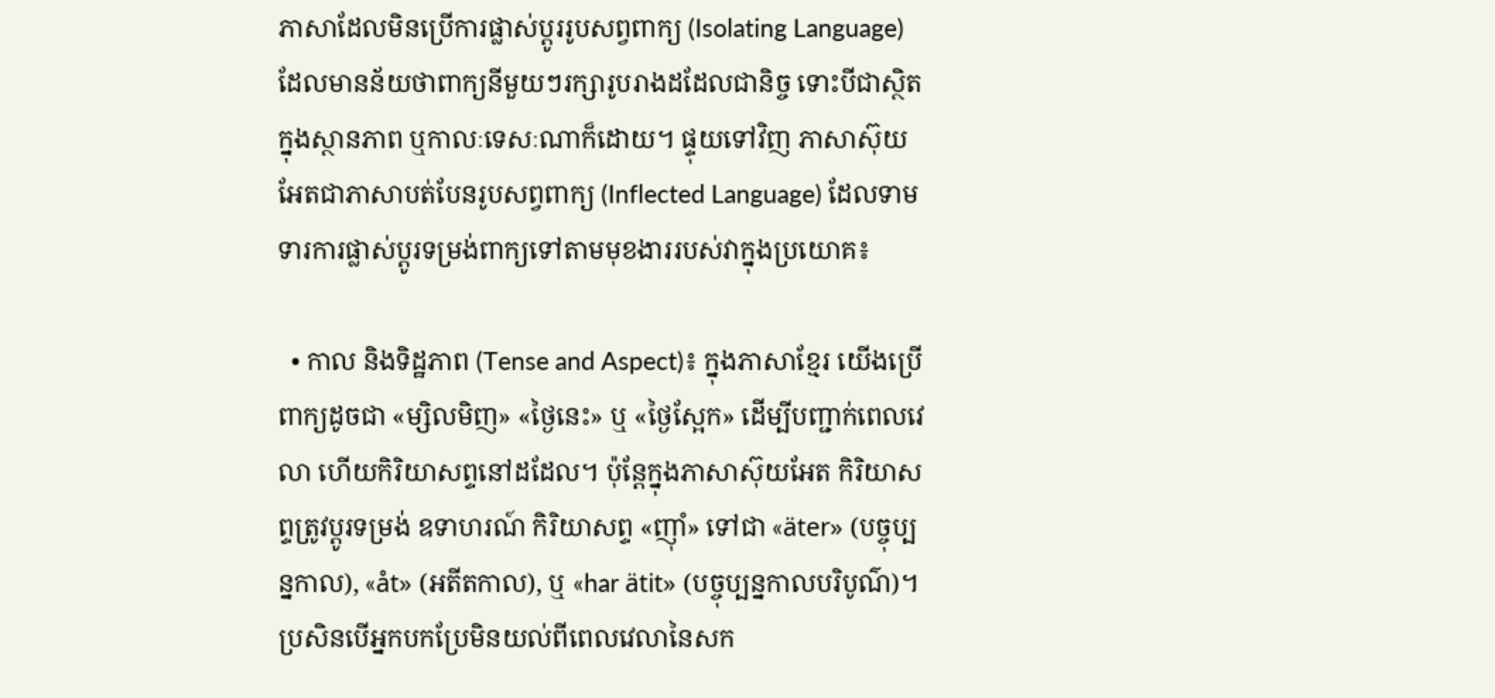ភាសាដែលមិនប្រើការផ្លាស់ប្តូររូបសព្វពាក្យ (Isolating Language) ដែលមានន័យថាពាក្យនីមួយៗរក្សារូបរាងដដែលជានិច្ច ទោះបីជាស្ថិតក្នុងស្ថានភាព ឬកាលៈទេសៈណាក៏ដោយ។ ផ្ទុយទៅវិញ ភាសាស៊ុយអែតជាភាសាបត់បែនរូបសព្វពាក្យ (Inflected Language) ដែលទាមទារការផ្លាស់ប្តូរទម្រង់ពាក្យទៅតាមមុខងាររបស់វាក្នុងប្រយោគ៖

  • កាល និងទិដ្ឋភាព (Tense and Aspect)៖ ក្នុងភាសាខ្មែរ យើងប្រើពាក្យដូចជា «ម្សិលមិញ» «ថ្ងៃនេះ» ឬ «ថ្ងៃស្អែក» ដើម្បីបញ្ជាក់ពេលវេលា ហើយកិរិយាសព្ទនៅដដែល។ ប៉ុន្តែក្នុងភាសាស៊ុយអែត កិរិយាសព្ទត្រូវប្តូរទម្រង់ ឧទាហរណ៍ កិរិយាសព្ទ «ញ៉ាំ» ទៅជា «äter» (បច្ចុប្បន្នកាល), «åt» (អតីតកាល), ឬ «har ätit» (បច្ចុប្បន្នកាលបរិបូណ៌)។ ប្រសិនបើអ្នកបកប្រែមិនយល់ពីពេលវេលានៃសក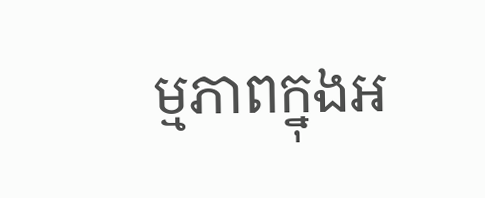ម្មភាពក្នុងអ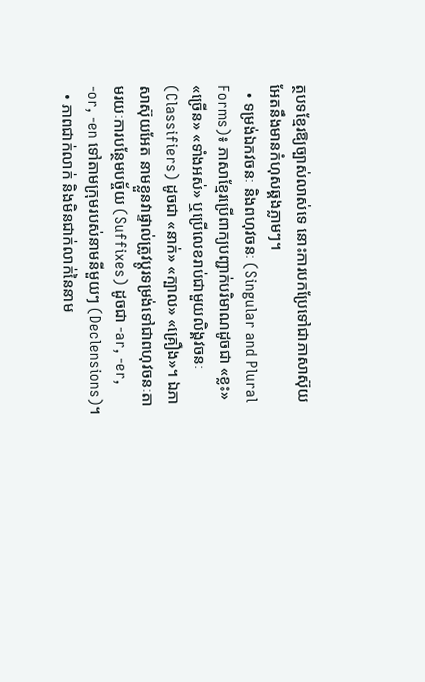ត្ថបទខ្មែរឱ្យច្បាស់លាស់ទេ នោះការបកប្រែទៅជាភាសាស៊ុយអែតនឹងមានកំហុសឆ្គងភ្លាមៗ។
  • ទម្រង់ឯកវចនៈ និងពហុវចនៈ (Singular and Plural Forms)៖ ភាសាខ្មែរប្រើពាក្យបញ្ជាក់បរិមាណដូចជា «ខ្លះ» «ច្រើន» «ទាំងអស់» ឬប្រើលេខរាប់ជាមួយលិង្គវចនៈ (Classifiers) ដូចជា «នាក់» «ក្បាល» «គ្រឿង»។ ឯភាសាស៊ុយអែត នាមខ្លួនវាផ្ទាល់ត្រូវប្តូរទម្រង់ទៅជាពហុវចនៈតាមរយៈការបន្ថែមបច្ច័យ (Suffixes) ដូចជា -ar, -er, -or, -en ទៅតាមក្រុមរបស់នាមនីមួយៗ (Declensions)។
  • ភាពជាក់លាក់ និងមិនជាក់លាក់នៃនាម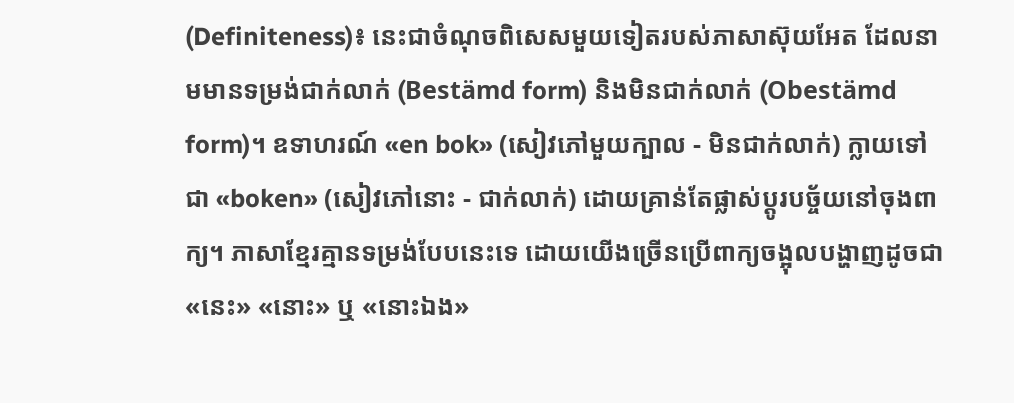(Definiteness)៖ នេះជាចំណុចពិសេសមួយទៀតរបស់ភាសាស៊ុយអែត ដែលនាមមានទម្រង់ជាក់លាក់ (Bestämd form) និងមិនជាក់លាក់ (Obestämd form)។ ឧទាហរណ៍ «en bok» (សៀវភៅមួយក្បាល - មិនជាក់លាក់) ក្លាយទៅជា «boken» (សៀវភៅនោះ - ជាក់លាក់) ដោយគ្រាន់តែផ្លាស់ប្តូរបច្ច័យនៅចុងពាក្យ។ ភាសាខ្មែរគ្មានទម្រង់បែបនេះទេ ដោយយើងច្រើនប្រើពាក្យចង្អុលបង្ហាញដូចជា «នេះ» «នោះ» ឬ «នោះឯង»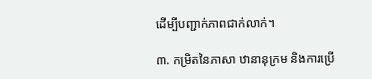ដើម្បីបញ្ជាក់ភាពជាក់លាក់។

៣. កម្រិតនៃភាសា ឋានានុក្រម និងការប្រើ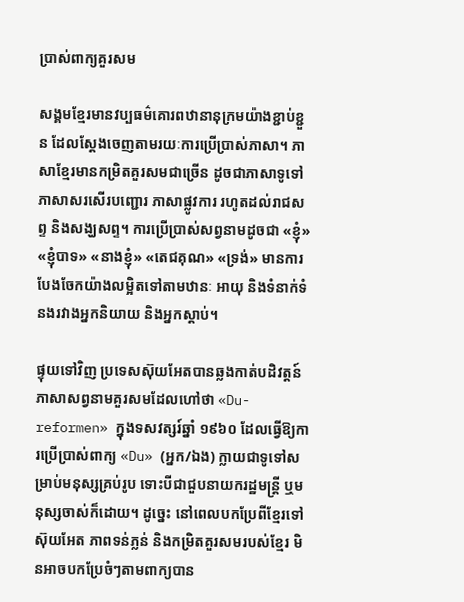ប្រាស់ពាក្យគួរសម

សង្គមខ្មែរមានវប្បធម៌គោរពឋានានុក្រមយ៉ាងខ្ជាប់ខ្ជួន ដែលស្តែងចេញតាមរយៈការប្រើប្រាស់ភាសា។ ភាសាខ្មែរមានកម្រិតគួរសមជាច្រើន ដូចជាភាសាទូទៅ ភាសាសរសើរបញ្ជោរ ភាសាផ្លូវការ រហូតដល់រាជសព្ទ និងសង្ឃសព្ទ។ ការប្រើប្រាស់សព្វនាមដូចជា «ខ្ញុំ» «ខ្ញុំបាទ» «នាងខ្ញុំ» «តេជគុណ» «ទ្រង់» មានការបែងចែកយ៉ាងលម្អិតទៅតាមឋានៈ អាយុ និងទំនាក់ទំនងរវាងអ្នកនិយាយ និងអ្នកស្តាប់។

ផ្ទុយទៅវិញ ប្រទេសស៊ុយអែតបានឆ្លងកាត់បដិវត្តន៍ភាសាសព្វនាមគួរសមដែលហៅថា «Du-reformen» ក្នុងទសវត្សរ៍ឆ្នាំ ១៩៦០ ដែលធ្វើឱ្យការប្រើប្រាស់ពាក្យ «Du» (អ្នក/ឯង) ក្លាយជាទូទៅសម្រាប់មនុស្សគ្រប់រូប ទោះបីជាជួបនាយករដ្ឋមន្ត្រី ឬមនុស្សចាស់ក៏ដោយ។ ដូច្នេះ នៅពេលបកប្រែពីខ្មែរទៅស៊ុយអែត ភាពទន់ភ្លន់ និងកម្រិតគួរសមរបស់ខ្មែរ មិនអាចបកប្រែចំៗតាមពាក្យបាន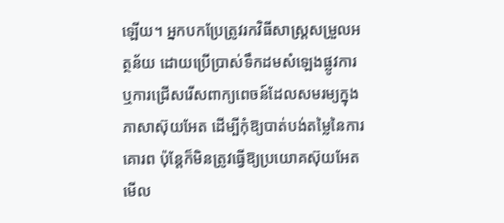ឡើយ។ អ្នកបកប្រែត្រូវរកវិធីសាស្ត្រសម្រួលអត្ថន័យ ដោយប្រើប្រាស់ទឹកដមសំឡេងផ្លូវការ ឬការជ្រើសរើសពាក្យពេចន៍ដែលសមរម្យក្នុងភាសាស៊ុយអែត ដើម្បីកុំឱ្យបាត់បង់តម្លៃនៃការគោរព ប៉ុន្តែក៏មិនត្រូវធ្វើឱ្យប្រយោគស៊ុយអែតមើល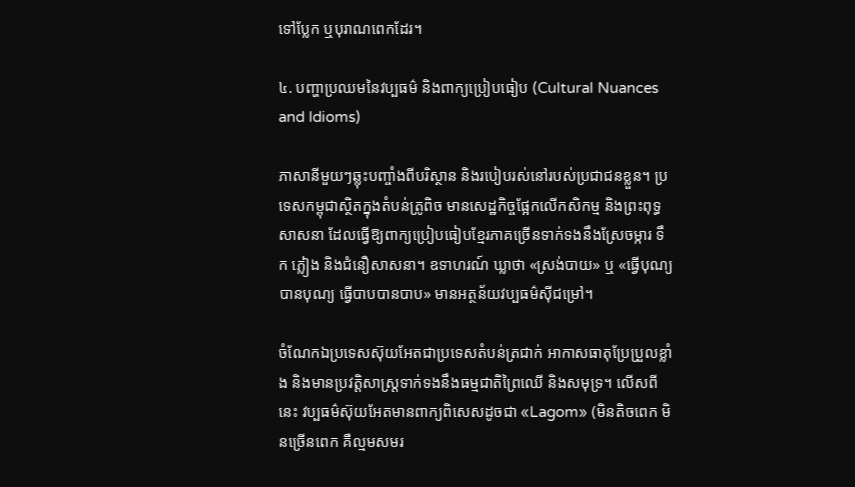ទៅប្លែក ឬបុរាណពេកដែរ។

៤. បញ្ហាប្រឈមនៃវប្បធម៌ និងពាក្យប្រៀបធៀប (Cultural Nuances and Idioms)

ភាសានីមួយៗឆ្លុះបញ្ចាំងពីបរិស្ថាន និងរបៀបរស់នៅរបស់ប្រជាជនខ្លួន។ ប្រទេសកម្ពុជាស្ថិតក្នុងតំបន់ត្រូពិច មានសេដ្ឋកិច្ចផ្អែកលើកសិកម្ម និងព្រះពុទ្ធសាសនា ដែលធ្វើឱ្យពាក្យប្រៀបធៀបខ្មែរភាគច្រើនទាក់ទងនឹងស្រែចម្ការ ទឹក ភ្លៀង និងជំនឿសាសនា។ ឧទាហរណ៍ ឃ្លាថា «ស្រង់បាយ» ឬ «ធ្វើបុណ្យបានបុណ្យ ធ្វើបាបបានបាប» មានអត្ថន័យវប្បធម៌ស៊ីជម្រៅ។

ចំណែកឯប្រទេសស៊ុយអែតជាប្រទេសតំបន់ត្រជាក់ អាកាសធាតុប្រែប្រួលខ្លាំង និងមានប្រវត្តិសាស្ត្រទាក់ទងនឹងធម្មជាតិព្រៃឈើ និងសមុទ្រ។ លើសពីនេះ វប្បធម៌ស៊ុយអែតមានពាក្យពិសេសដូចជា «Lagom» (មិនតិចពេក មិនច្រើនពេក គឺល្មមសមរ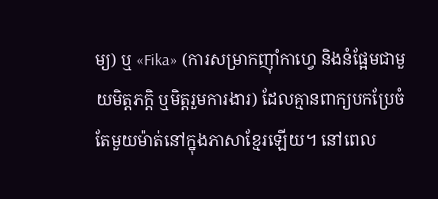ម្យ) ឬ «Fika» (ការសម្រាកញ៉ាំកាហ្វេ និងនំផ្អែមជាមួយមិត្តភក្តិ ឬមិត្តរួមការងារ) ដែលគ្មានពាក្យបកប្រែចំតែមួយម៉ាត់នៅក្នុងភាសាខ្មែរឡើយ។ នៅពេល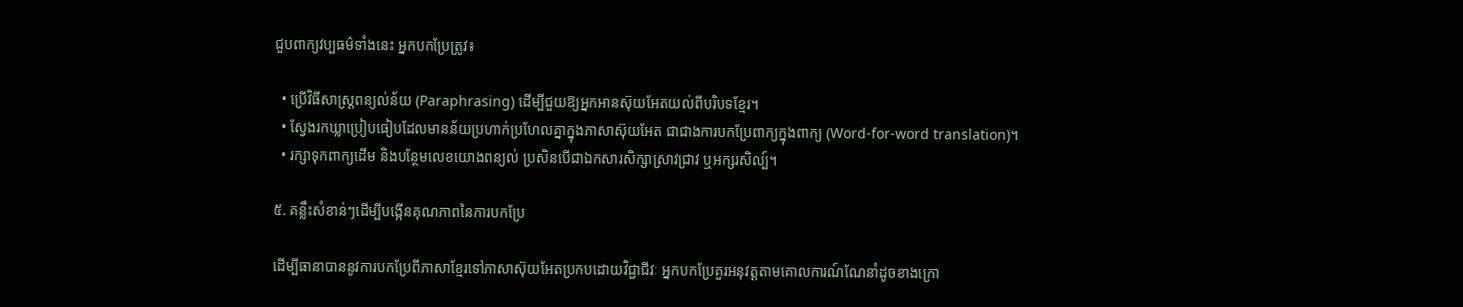ជួបពាក្យវប្បធម៌ទាំងនេះ អ្នកបកប្រែត្រូវ៖

  • ប្រើវិធីសាស្ត្រពន្យល់ន័យ (Paraphrasing) ដើម្បីជួយឱ្យអ្នកអានស៊ុយអែតយល់ពីបរិបទខ្មែរ។
  • ស្វែងរកឃ្លាប្រៀបធៀបដែលមានន័យប្រហាក់ប្រហែលគ្នាក្នុងភាសាស៊ុយអែត ជាជាងការបកប្រែពាក្យក្នុងពាក្យ (Word-for-word translation)។
  • រក្សាទុកពាក្យដើម និងបន្ថែមលេខយោងពន្យល់ ប្រសិនបើជាឯកសារសិក្សាស្រាវជ្រាវ ឬអក្សរសិល្ប៍។

៥. គន្លឹះសំខាន់ៗដើម្បីបង្កើនគុណភាពនៃការបកប្រែ

ដើម្បីធានាបាននូវការបកប្រែពីភាសាខ្មែរទៅភាសាស៊ុយអែតប្រកបដោយវិជ្ជាជីវៈ អ្នកបកប្រែគួរអនុវត្តតាមគោលការណ៍ណែនាំដូចខាងក្រោ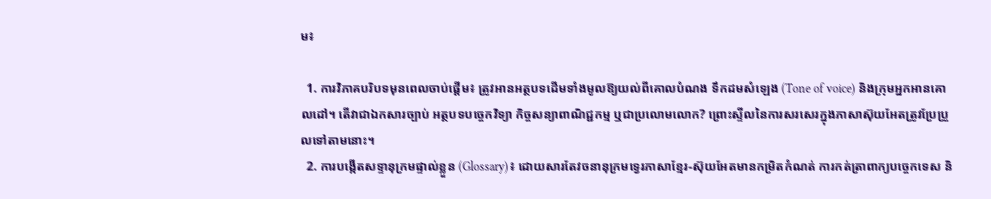ម៖

  1. ការវិភាគបរិបទមុនពេលចាប់ផ្តើម៖ ត្រូវអានអត្ថបទដើមទាំងមូលឱ្យយល់ពីគោលបំណង ទឹកដមសំឡេង (Tone of voice) និងក្រុមអ្នកអានគោលដៅ។ តើវាជាឯកសារច្បាប់ អត្ថបទបច្ចេកវិទ្យា កិច្ចសន្យាពាណិជ្ជកម្ម ឬជាប្រលោមលោក? ព្រោះស្ទីលនៃការសរសេរក្នុងភាសាស៊ុយអែតត្រូវប្រែប្រួលទៅតាមនោះ។
  2. ការបង្កើតសទ្ទានុក្រមផ្ទាល់ខ្លួន (Glossary)៖ ដោយសារតែវចនានុក្រមទ្វេរភាសាខ្មែរ-ស៊ុយអែតមានកម្រិតកំណត់ ការកត់ត្រាពាក្យបច្ចេកទេស និ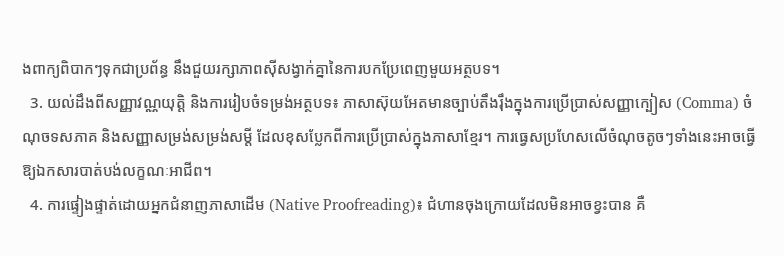ងពាក្យពិបាកៗទុកជាប្រព័ន្ធ នឹងជួយរក្សាភាពស៊ីសង្វាក់គ្នានៃការបកប្រែពេញមួយអត្ថបទ។
  3. យល់ដឹងពីសញ្ញាវណ្ណយុត្តិ និងការរៀបចំទម្រង់អត្ថបទ៖ ភាសាស៊ុយអែតមានច្បាប់តឹងរ៉ឹងក្នុងការប្រើប្រាស់សញ្ញាក្បៀស (Comma) ចំណុចទសភាគ និងសញ្ញាសម្រង់សម្រង់សម្តី ដែលខុសប្លែកពីការប្រើប្រាស់ក្នុងភាសាខ្មែរ។ ការធ្វេសប្រហែសលើចំណុចតូចៗទាំងនេះអាចធ្វើឱ្យឯកសារបាត់បង់លក្ខណៈអាជីព។
  4. ការផ្ទៀងផ្ទាត់ដោយអ្នកជំនាញភាសាដើម (Native Proofreading)៖ ជំហានចុងក្រោយដែលមិនអាចខ្វះបាន គឺ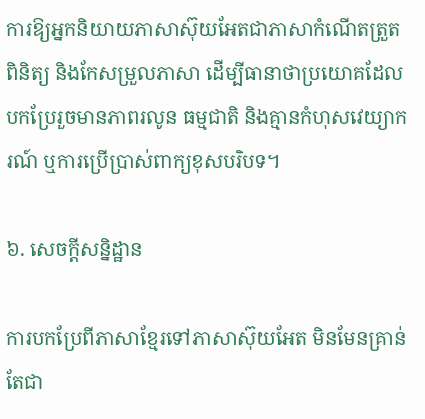ការឱ្យអ្នកនិយាយភាសាស៊ុយអែតជាភាសាកំណើតត្រួតពិនិត្យ និងកែសម្រួលភាសា ដើម្បីធានាថាប្រយោគដែលបកប្រែរួចមានភាពរលូន ធម្មជាតិ និងគ្មានកំហុសវេយ្យាករណ៍ ឬការប្រើប្រាស់ពាក្យខុសបរិបទ។

៦. សេចក្តីសន្និដ្ឋាន

ការបកប្រែពីភាសាខ្មែរទៅភាសាស៊ុយអែត មិនមែនគ្រាន់តែជា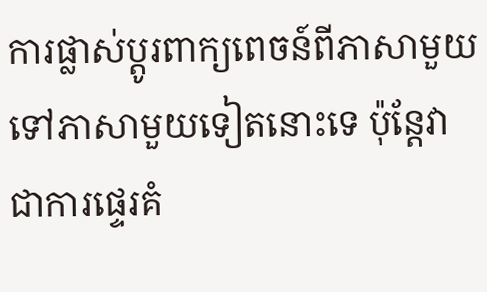ការផ្លាស់ប្តូរពាក្យពេចន៍ពីភាសាមួយទៅភាសាមួយទៀតនោះទេ ប៉ុន្តែវាជាការផ្ទេរគំ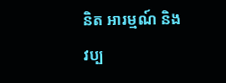និត អារម្មណ៍ និងវប្ប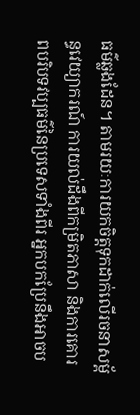ធម៌ឆ្លងដែន។ តាមរយៈការយកចិត្តទុកដាក់លើរចនាសម្ព័ន្ធវេយ្យាករណ៍ ការយល់ដឹងពីកម្រិតភាសា និងការគោរពបរិបទវប្បធម៌នៃប្រទេសទាំងពីរ អ្នកបកប្រែនឹងអាចប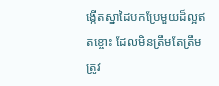ង្កើតស្នាដៃបកប្រែមួយដ៏ល្អឥតខ្ចោះ ដែលមិនត្រឹមតែត្រឹមត្រូវ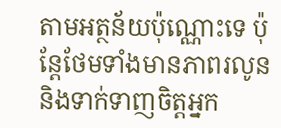តាមអត្ថន័យប៉ុណ្ណោះទេ ប៉ុន្តែថែមទាំងមានភាពរលូន និងទាក់ទាញចិត្តអ្នក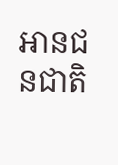អានជនជាតិ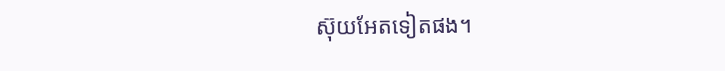ស៊ុយអែតទៀតផង។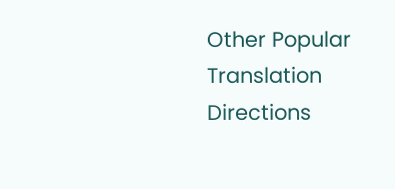Other Popular Translation Directions